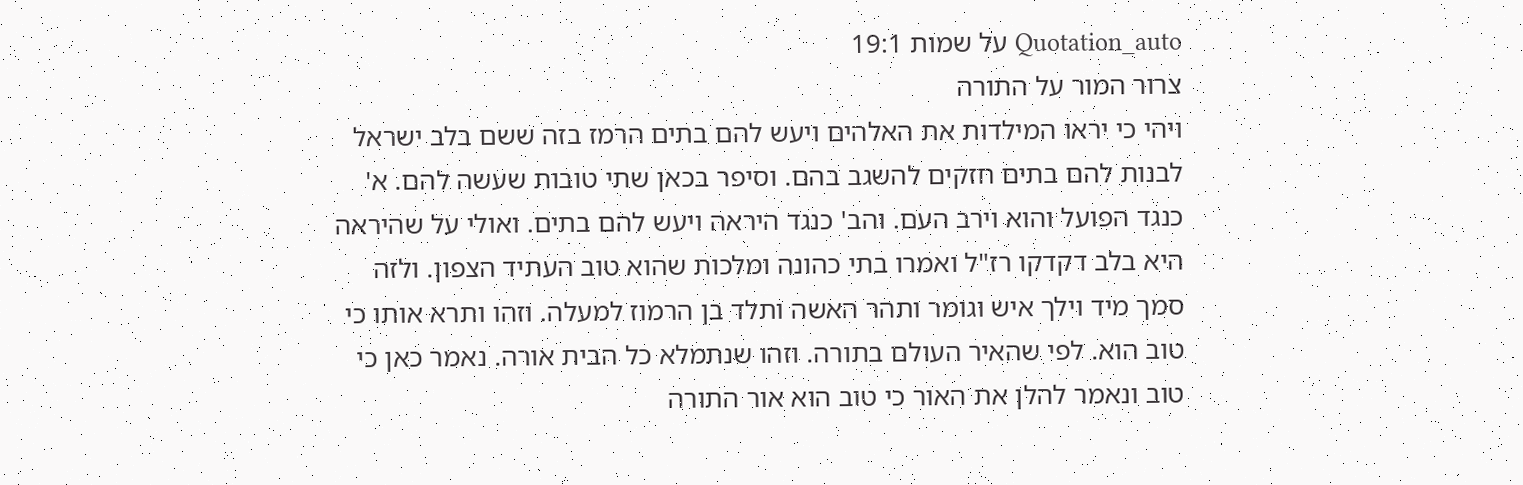Quotation_auto על שמות 19:1
צרור המור על התורה
ויהי כי יראו המילדות את האלהים ויעש להם בתים הרמז בזה ששם בלב ישראל לבנות להם בתים חזקים להשגב בהם. וסיפר בכאן שתי טובות שעשה להם. א' כנגד הפועל והוא וירב העם. והב' כנגד היראה ויעש להם בתים. ואולי על שהיראה היא בלב דקדקו רז"ל ואמרו בתי כהונה ומלכות שהוא טוב העתיד הצפון. ולזה סמך מיד וילך איש וגומר ותהר האשה ותלד בן הרמוז למעלה. וזהו ותרא אותו כי טוב הוא. לפי שהאיר העולם בתורה. וזהו שנתמלא כל הבית אורה. נאמר כאן כי טוב ונאמר להלן את האור כי טוב הוא אור התורה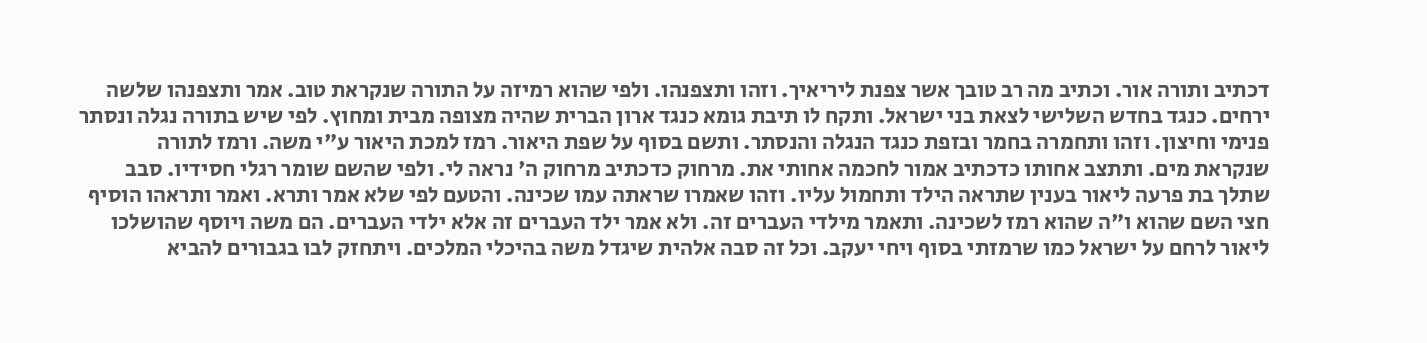דכתיב ותורה אור. וכתיב מה רב טובך אשר צפנת ליריאיך. וזהו ותצפנהו. ולפי שהוא רמיזה על התורה שנקראת טוב. אמר ותצפנהו שלשה ירחים. כנגד בחדש השלישי לצאת בני ישראל. ותקח לו תיבת גומא כנגד ארון הברית שהיה מצופה מבית ומחוץ. לפי שיש בתורה נגלה ונסתר פנימי וחיצון. וזהו ותחמרה בחמר ובזפת כנגד הנגלה והנסתר. ותשם בסוף על שפת היאור. רמז למכת היאור ע"י משה. ורמז לתורה שנקראת מים. ותתצב אחותו כדכתיב אמור לחכמה אחותי את. מרחוק כדכתיב מרחוק ה' נראה לי. ולפי שהשם שומר רגלי חסידיו. סבב שתלך בת פרעה ליאור בענין שתראה הילד ותחמול עליו. וזהו שאמרו שראתה עמו שכינה. והטעם לפי שלא אמר ותרא. ואמר ותראהו הוסיף חצי השם שהוא ו"ה שהוא רמז לשכינה. ותאמר מילדי העברים זה. ולא אמר ילד העברים זה אלא ילדי העברים. הם משה ויוסף שהושלכו ליאור לרחם על ישראל כמו שרמזתי בסוף ויחי יעקב. וכל זה סבה אלהית שיגדל משה בהיכלי המלכים. ויתחזק לבו בגבורים להביא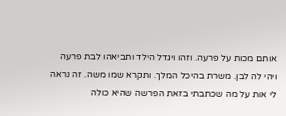אותם מכות על פרעה. וזהו ויגדל הילד ותביאהו לבת פרעה ויהי לה לבן. משרת בהיכל המלך. ותקרא שמו משה. זה נראה לי אות על מה שכתבתי בזאת הפרשה שהיא כולה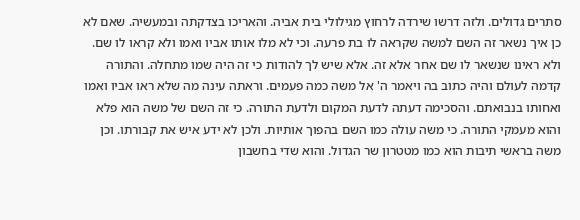סתרים גדולים. ולזה דרשו שירדה לרחוץ מגילולי בית אביה. והאריכו בצדקתה ובמעשיה. שאם לא כן איך נשאר זה השם למשה שקראה לו בת פרעה. וכי לא מלו אותו אביו ואמו ולא קראו לו שם. ולא ראינו שנשאר לו שם אחר אלא זה. אלא שיש לך להודות כי זה היה שמו מתחלה. והתורה קדמה לעולם והיה כתוב בה ויאמר ה' אל משה כמה פעמים. וראתה עינה מה שלא ראו אביו ואמו ואחותו בנבואתם. והסכימה דעתה לדעת המקום ולדעת התורה. כי זה השם של משה הוא פלא והוא מעמקי התורה. כי משה עולה כמו השם בהפוך אותיות. ולכן לא ידע איש את קבורתו. וכן משה בראשי תיבות הוא כמו מטטרון שר הגדול. והוא שדי בחשבון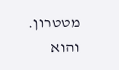מטטרון. והוא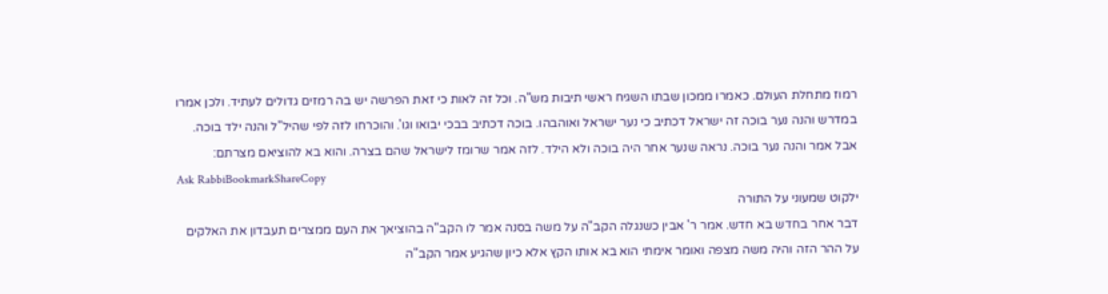רמוז מתחלת העולם. כאמרו ממכון שבתו השגיח ראשי תיבות מש"ה. וכל זה לאות כי זאת הפרשה יש בה רמזים גדולים לעתיד. ולכן אמרו במדרש והנה נער בוכה זה ישראל דכתיב כי נער ישראל ואוהבהו. בוכה דכתיב בבכי יבואו וגו'. והוכרחו לזה לפי שהיל"ל והנה ילד בוכה. אבל אמר והנה נער בוכה. נראה שנער אחר היה בוכה ולא הילד. לזה אמר שרומז לישראל שהם בצרה. והוא בא להוציאם מצרתם:
Ask RabbiBookmarkShareCopy
ילקוט שמעוני על התורה
דבר אחר בחדש בא חדש. אמר ר' אבין כשנגלה הקב"ה על משה בסנה אמר לו הקב"ה בהוציאך את העם ממצרים תעבדון את האלקים על ההר הזה והיה משה מצפה ואומר אימתי הוא בא אותו הקץ אלא כיון שהגיע אמר הקב"ה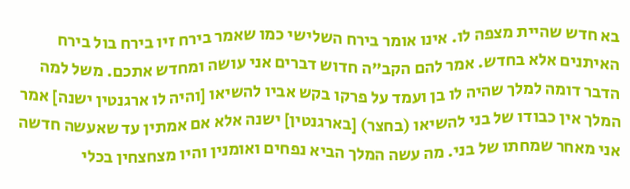בא חדש שהיית מצפה לו. אינו אומר בירח השלישי כמו שאמר בירח זיו בירח בול בירח האיתנים אלא בחדש. אמר להם הקב"ה חדוש דברים אני עושה ומחדש אתכם. משל למה הדבר דומה למלך שהיה לו בן ועמד על פרקו בקש אביו להשיאו [והיה לו ארגנטין ישנה] אמר המלך אין כבודו של בני להשיאו (בחצר) [בארגנטין] ישנה אלא אם אמתין עד שאעשה חדשה אני מאחר שמחתו של בני. מה עשה המלך הביא נפחים ואומנין והיו מצחצחין בכלי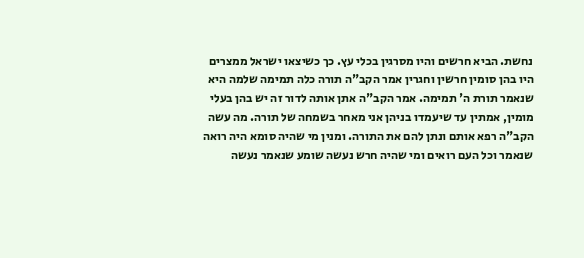נחשת. הביא חרשים והיו מסרגין בכלי עץ. כך כשיצאו ישראל ממצרים היו בהן סומין חרשין וחגרין אמר הקב"ה תורה כלה תמימה שלמה היא שנאמר תורת ה' תמימה. אמר הקב"ה אתן אותה לדור זה יש בהן בעלי מומין, אמתין עד שיעמדו בניהן אני מאחר בשמחה של תורה. מה עשה הקב"ה רפא אותם ונתן להם את התורה. ומנין מי שהיה סומא היה רואה שנאמר וכל העם רואים ומי שהיה חרש נעשה שומע שנאמר נעשה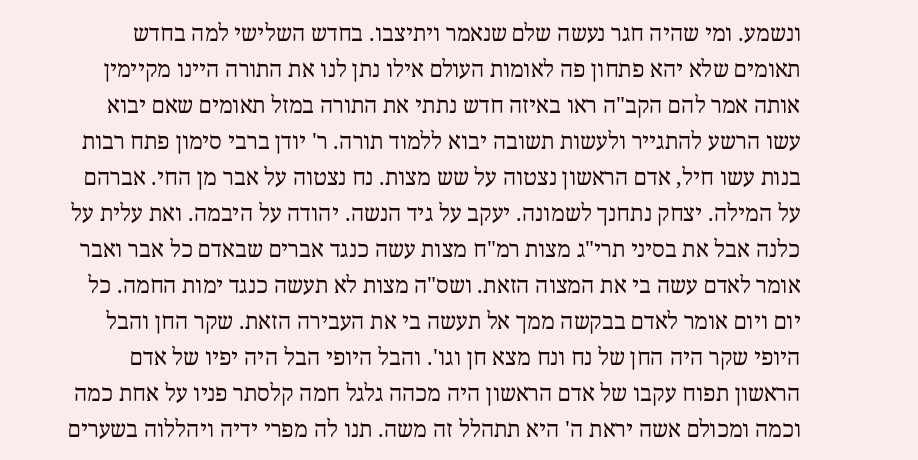ונשמע. ומי שהיה חגר נעשה שלם שנאמר ויתיצבו. בחדש השלישי למה בחדש תאומים שלא יהא פתחון פה לאומות העולם אילו נתן לנו את התורה היינו מקיימין אותה אמר להם הקב"ה ראו באיזה חדש נתתי את התורה במזל תאומים שאם יבוא עשו הרשע להתגייר ולעשות תשובה יבוא ללמוד תורה. ר' יודן ברבי סימון פתח רבות בנות עשו חיל, אדם הראשון נצטוה על שש מצות. נח נצטוה על אבר מן החי. אברהם על המילה. יצחק נתחנך לשמונה. יעקב על גיד הנשה. יהודה על היבמה. ואת עלית על כלנה אבל את בסיני תרי"ג מצות רמ"ח מצות עשה כנגד אברים שבאדם כל אבר ואבר אומר לאדם עשה בי את המצוה הזאת. ושס"ה מצות לא תעשה כנגד ימות החמה. כל יום ויום אומר לאדם בבקשה ממך אל תעשה בי את העבירה הזאת. שקר החן והבל היופי שקר היה החן של נח ונח מצא חן וגו'. והבל היופי הבל היה יפיו של אדם הראשון תפוח עקבו של אדם הראשון היה מכהה גלגל חמה קלסתר פניו על אחת כמה וכמה ומכולם אשה יראת ה' היא תתהלל זה משה. תנו לה מפרי ידיה ויהללוה בשערים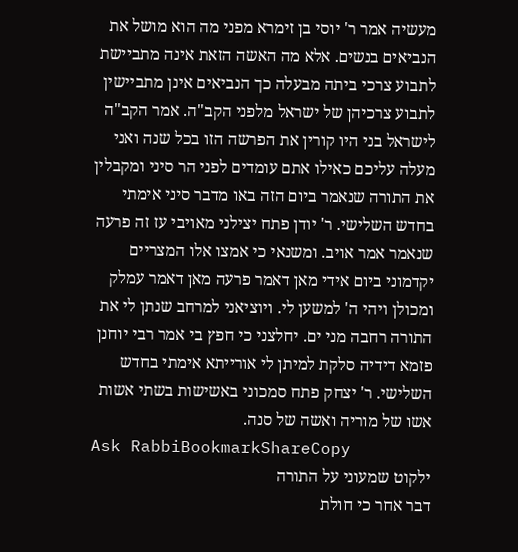מעשיה אמר ר' יוסי בן זימרא מפני מה הוא מושל את הנביאים בנשים. אלא מה האשה הזאת אינה מתביישת לתבוע צרכי ביתה מבעלה כך הנביאים אינן מתביישין לתבוע צרכיהן של ישראל מלפני הקב"ה. אמר הקב"ה לישראל בני היו קורין את הפרשה הזו בכל שנה ואני מעלה עליכם כאילו אתם עומדים לפני הר סיני ומקבלין את התורה שנאמר ביום הזה באו מדבר סיני אימתי בחדש השלישי. ר' יודן פתח יצילני מאויבי עז זה פרעה שנאמר אמר אויב. ומשנאי כי אמצו אלו המצריים יקדמוני ביום אידי מאן דאמר פרעה מאן דאמר עמלק ומכולן ויהי ה' למשען לי. ויוציאני למרחב שנתן לי את התורה רחבה מני ים. יחלצני כי חפץ בי אמר רבי יוחנן פזמא דידיה סלקת למיתן לי אורייתא אימתי בחדש השלישי. ר' יצחק פתח סמכוני באשישות בשתי אשות אשו של מוריה ואשה של סנה.
Ask RabbiBookmarkShareCopy
ילקוט שמעוני על התורה
דבר אחר כי חולת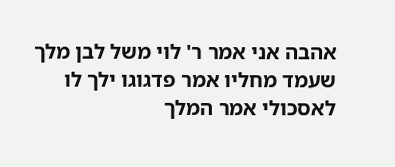אהבה אני אמר ר' לוי משל לבן מלך שעמד מחליו אמר פדגוגו ילך לו לאסכולי אמר המלך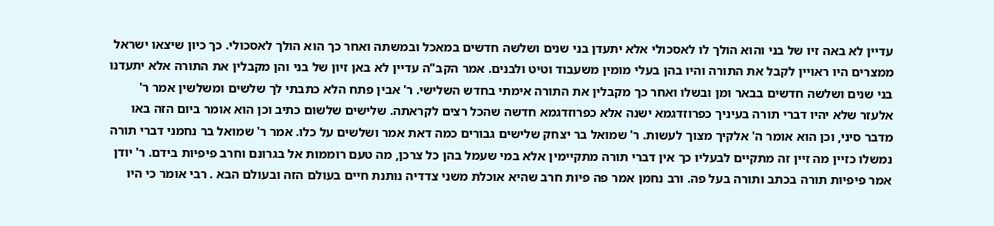עדיין לא באה זיו של בני והוא הולך לו לאסכולי אלא יתעדן בני שנים ושלשה חדשים במאכל ובמשתה ואחר כך הוא הולך לאסכולי. כך כיון שיצאו ישראל ממצרים היו ראויין לקבל את התורה והיו בהן בעלי מומין משעבוד וטיט ולבנים. אמר הקב"ה עדיין לא באן זיון של בני והן מקבלין את התורה אלא יתעדנו בני שנים ושלשה חדשים בבאר ומן ובשלו ואחר כך מקבלין את התורה אימתי בחדש השלישי. ר' אבין פתח הלא כתבתי לך שלשים ומשלשין אמר ר' אלעזר שלא יהיו דברי תורה בעיניך כפרוזדגמא ישנה אלא כפרוזדגמא חדשה שהכל רצים לקראתה. שלישים שלשום כתיב וכן הוא אומר ביום הזה באו מדבר סיני, וכן הוא אומר ה' אלקיך מצוך לעשות. ר' שמואל בר יצחק שלישים גבורים כמה דאת אמר ושלשים על כלו. אמר ר' שמואל בר נחמני דברי תורה נמשלו כזיין מה זיין זה מתקיים לבעליו כך אין דברי תורה מתקיימין אלא במי שעמל בהן כל צרכן, מה טעם רוממות אל בגרונם וחרב פיפיות בידם. ר' יודן אמר פיפיות תורה בכתב ותורה בעל פה. ורב נחמן אמר פה פיות חרב שהיא אוכלת משני צדדיה נותנת חיים בעולם הזה ובעולם הבא . רבי אומר כי היו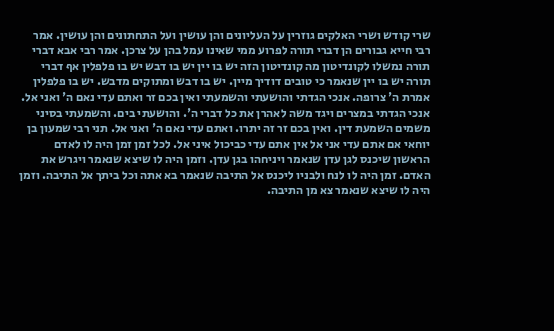שרי קודש ושרי האלקים גוזרין על העליונים והן עושין ועל התחתונים והן עושין. אמר רבי חייא גבורים הן דברי תורה לפרוע ממי שאינו עמל בהן על צרכן. אמר רבי אבא דברי תורה נמשלו לקונדיטון מה קונדיטון הזה יש בו יין יש בו דבש יש בו פלפלין אף דברי תורה יש בו יין שנאמר כי טובים דודיך מיין. יש בו דבש ומתוקים מדבש. יש בו פלפלין אמרת ה' צרופה. אנכי הגדתי והושעתי והשמעתי ואין בכם זר ואתם עדי נאם ה' ואני אל. אנכי הגדתי במצרים ויגד משה לאהרן את כל דברי ה'. והושעתי בים. והשמעתי בסיני משמים השמעת דין. ואין בכם זר זה יתרו. ואתם עדי נאם ה' ואני אל. תני רבי שמעון בן יוחאי אם אתם עדי אני אל אין אתם עדי כביכול איני אל. לכל זמן זמן היה לו לאדם הראשון שיכנס לגן עדן שנאמר ויניחהו בגן עדן. וזמן היה לו שיצא שנאמר ויגרש את האדם. זמן היה לו לנח ולבניו ליכנס אל התיבה שנאמר בא אתה וכל ביתך אל התיבה. וזמן היה לו שיצא שנאמר צא מן התיבה.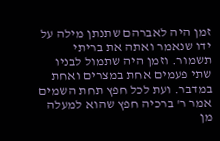זמן היה לאברהם שתנתן מילה על ידו שנאמר ואתה את בריתי תשמור. וזמן היה שתמול לבניו שתי פעמים אחת במצרים ואחת במדבר. ועת לכל חפץ תחת השמים אמר ר' ברכיה חפץ שהוא למעלה מן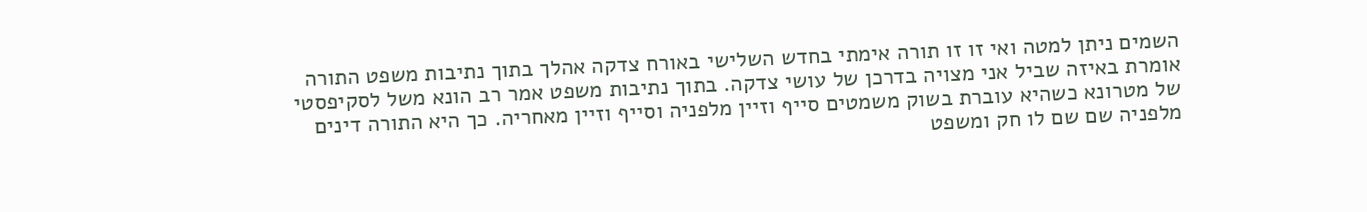השמים ניתן למטה ואי זו זו תורה אימתי בחדש השלישי באורח צדקה אהלך בתוך נתיבות משפט התורה אומרת באיזה שביל אני מצויה בדרכן של עושי צדקה. בתוך נתיבות משפט אמר רב הונא משל לסקיפסטי של מטרונא כשהיא עוברת בשוק משמטים סייף וזיין מלפניה וסייף וזיין מאחריה. כך היא התורה דינים מלפניה שם שם לו חק ומשפט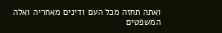ואתה תחזה מכל העם ודינים מאחריה ואלה המשפטים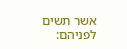אשר תשים לפניהם: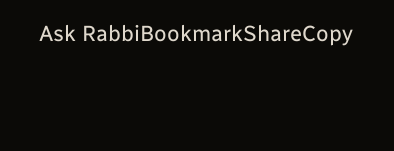Ask RabbiBookmarkShareCopy